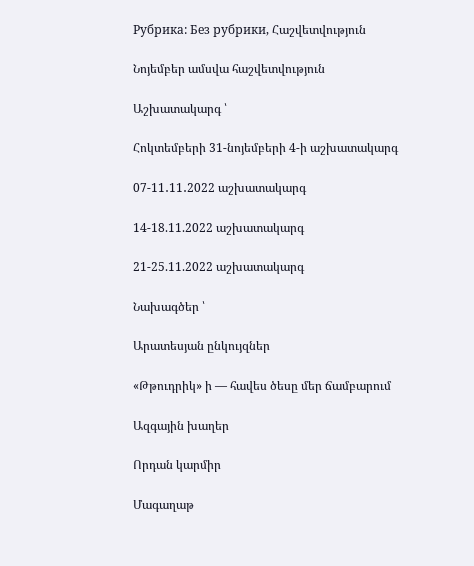Рубрика: Без рубрики, Հաշվետվություն

Նոյեմբեր ամսվա հաշվետվություն

Աշխատակարգ ՝

Հոկտեմբերի 31-նոյեմբերի 4-ի աշխատակարգ

07-11․11․2022 աշխատակարգ

14-18.11.2022 աշխատակարգ

21-25.11.2022 աշխատակարգ

Նախագծեր ՝

Արատեսյան ընկույզներ

«Թթուդրիկ» ի — հավես ծեսը մեր ճամբարում

Ազգային խաղեր

Որդան կարմիր

Մագաղաթ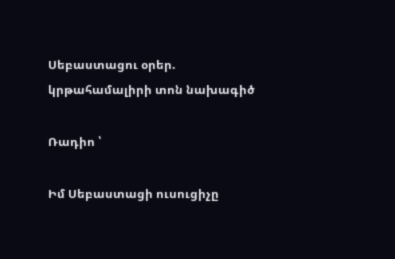Սեբաստացու օրեր. կրթահամալիրի տոն նախագիծ

Ռադիո ՝

Իմ Սեբաստացի ուսուցիչը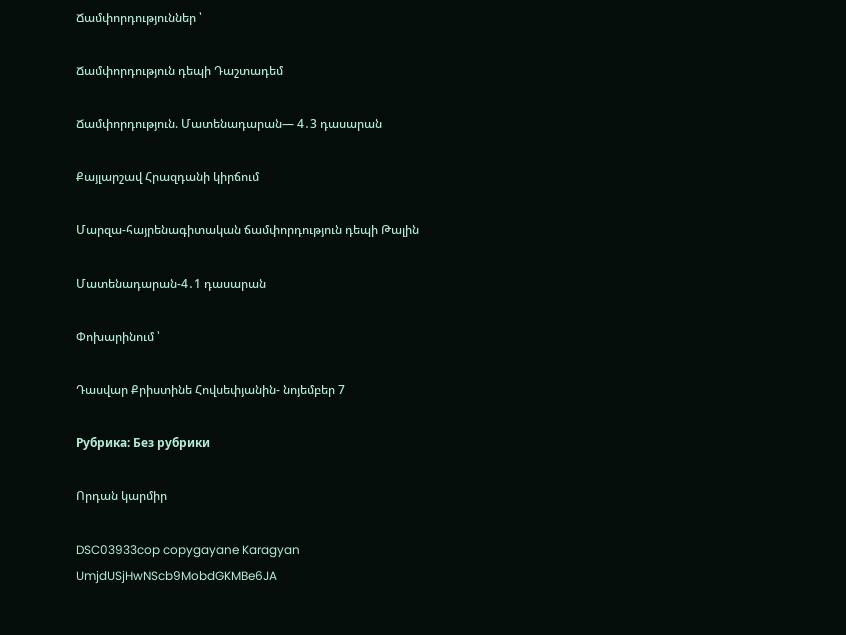Ճամփորդություններ ՝

Ճամփորդություն դեպի Դաշտադեմ

Ճամփորդություն. Մատենադարան— 4․3 դասարան

Քայլարշավ Հրազդանի կիրճում

Մարզա-հայրենագիտական ճամփորդություն դեպի Թալին

Մատենադարան-4․1 դասարան

Փոխարինում ՝

Դասվար Քրիստինե Հովսեփյանին- նոյեմբեր 7

Рубрика: Без рубрики

Որդան կարմիր

DSC03933cop copygayane Karagyan
UmjdUSjHwNScb9MobdGKMBe6JA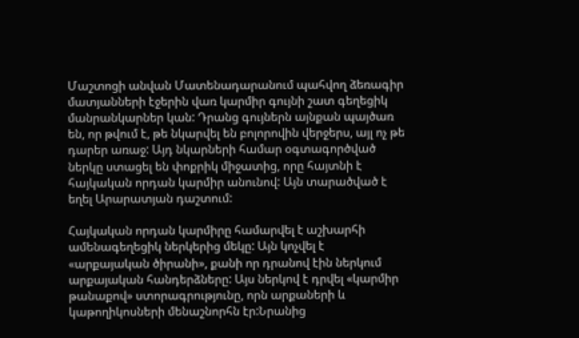Մաշտոցի անվան Մատենադարանում պահվող ձեռագիր մատյանների էջերին վառ կարմիր գույնի շատ գեղեցիկ մանրանկարներ կան: Դրանց գույներն այնքան պայծառ են, որ թվում է, թե նկարվել են բոլորովին վերջերս, այլ ոչ թե դարեր առաջ: Այդ նկարների համար օգտագործված ներկը ստացել են փոքրիկ միջատից, որը հայտնի է հայկական որդան կարմիր անունով: Այն տարածված է եղել Արարատյան դաշտում:

Հայկական որդան կարմիրը համարվել է աշխարհի ամենագեղեցիկ ներկերից մեկը: Այն կոչվել է «արքայական ծիրանի», քանի որ դրանով էին ներկում արքայական հանդերձները: Այս ներկով է դրվել «կարմիր թանաքով» ստորագրությունը, որն արքաների և կաթողիկոսների մենաշնորհն էր:Նրանից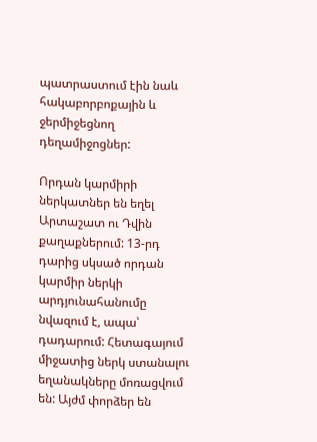պատրաստում էին նաև հակաբորբոքային և ջերմիջեցնող դեղամիջոցներ:

Որդան կարմիրի ներկատներ են եղել Արտաշատ ու Դվին քաղաքներում: 13-րդ դարից սկսած որդան կարմիր ներկի արդյունահանումը նվազում է, ապա՝ դադարում: Հետագայում միջատից ներկ ստանալու եղանակները մոռացվում են: Այժմ փորձեր են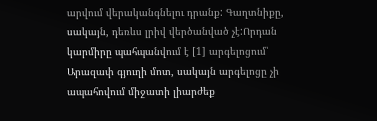արվում վերականգնելու դրանք: Գաղտնիքը, սակայն, դեռևս լրիվ վերծանված չէ:Որդան կարմիրը պահպանվում է [1] արգելոցում՝ Արազափ գյուղի մոտ, սակայն արգելոցը չի ապահովում միջատի լիարժեք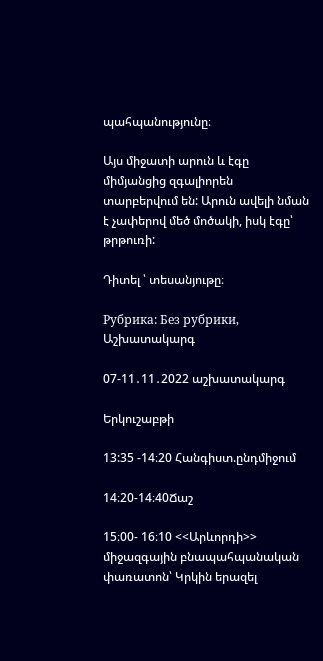պահպանությունը։

Այս միջատի արուն և էգը միմյանցից զգալիորեն տարբերվում են: Արուն ավելի նման է չափերով մեծ մոծակի, իսկ էգը՝ թրթուռի:

Դիտել ՝ տեսանյութը։

Рубрика: Без рубрики, Աշխատակարգ

07-11․11․2022 աշխատակարգ

Երկուշաբթի

13:35 -14։20 Հանգիստ.ընդմիջում

14։20-14։40Ճաշ

15։00- 16։10 <<Արևորդի>> միջազգային բնապահպանական փառատոն՝ Կրկին երազել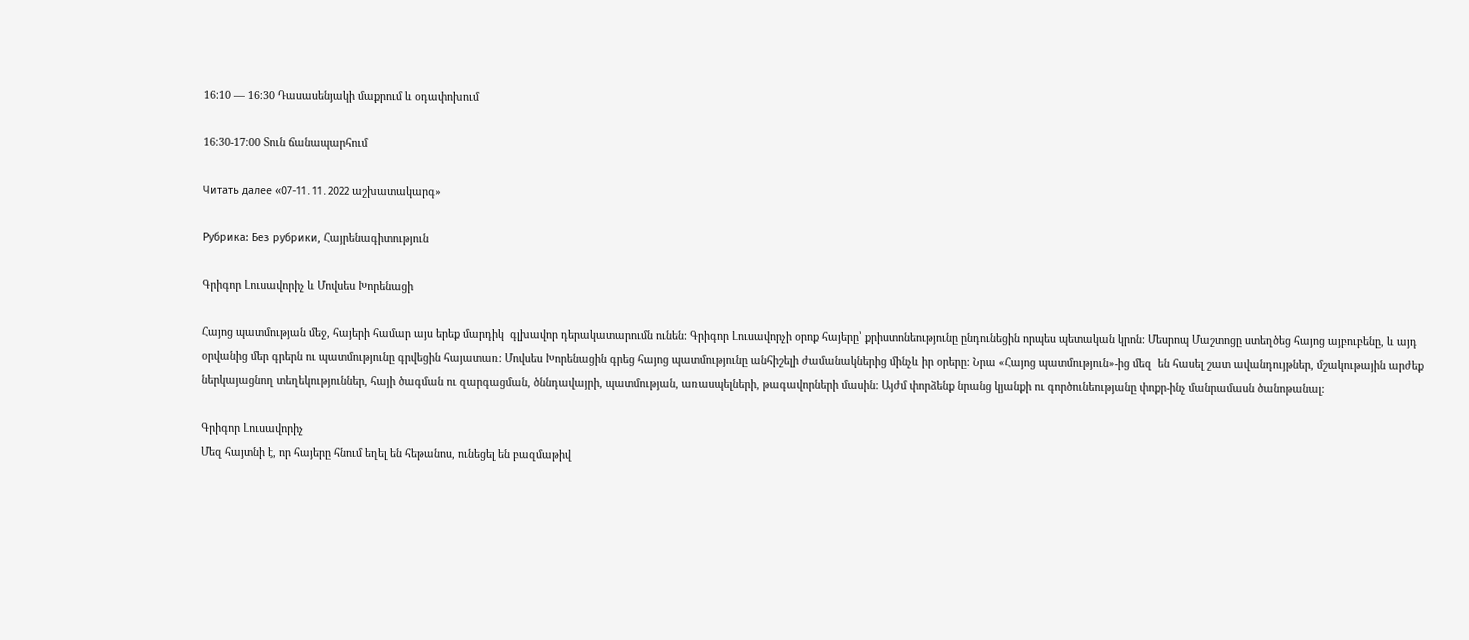16։10 — 16։30 Դասասենյակի մաքրում և օդափոխում

16։30-17։00 Տուն ճանապարհում

Читать далее «07-11․11․2022 աշխատակարգ»

Рубрика: Без рубрики, Հայրենագիտություն

Գրիգոր Լուսավորիչ և Մովսես Խորենացի

Հայոց պատմության մեջ, հայերի համար այս երեք մարդիկ  գլխավոր դերակատարումն ունեն: Գրիգոր Լուսավորչի օրոք հայերը՝ քրիստոնեությունը ընդունեցին որպես պետական կրոն: Մեսրոպ Մաշտոցը ստեղծեց հայոց այբուբենը, և այդ օրվանից մեր գրերն ու պատմությունը գրվեցին հայատառ: Մովսես Խորենացին գրեց հայոց պատմությունը անհիշելի ժամանակներից մինչև իր օրերը: Նրա «Հայոց պատմություն»-ից մեզ  են հասել շատ ավանդույթներ, մշակութային արժեք ներկայացնող տեղեկություններ, հայի ծագման ու զարգացման, ծննդավայրի, պատմության, առասպելների, թագավորների մասին: Այժմ փորձենք նրանց կյանքի ու գործունեությանը փոքր-ինչ մանրամասն ծանոթանալ:

Գրիգոր Լուսավորիչ
Մեզ հայտնի է, որ հայերը հնում եղել են հեթանոս, ունեցել են բազմաթիվ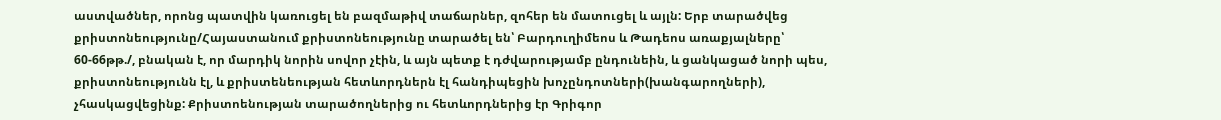աստվածներ, որոնց պատվին կառուցել են բազմաթիվ տաճարներ, զոհեր են մատուցել և այլն: Երբ տարածվեց քրիստոնեությունը/Հայաստանում քրիստոնեությունը տարածել են՝ Բարդուղիմեոս և Թադեոս առաքյալները՝ 60-66թթ./, բնական է, որ մարդիկ նորին սովոր չէին, և այն պետք է դժվարությամբ ընդունեին, և ցանկացած նորի պես, քրիստոնեությունն էլ, և քրիստենեության հետևորդներն էլ հանդիպեցին խոչընդոտների(խանգարողների), չհասկացվեցինք: Քրիստոենության տարածողներից ու հետևորդներից էր Գրիգոր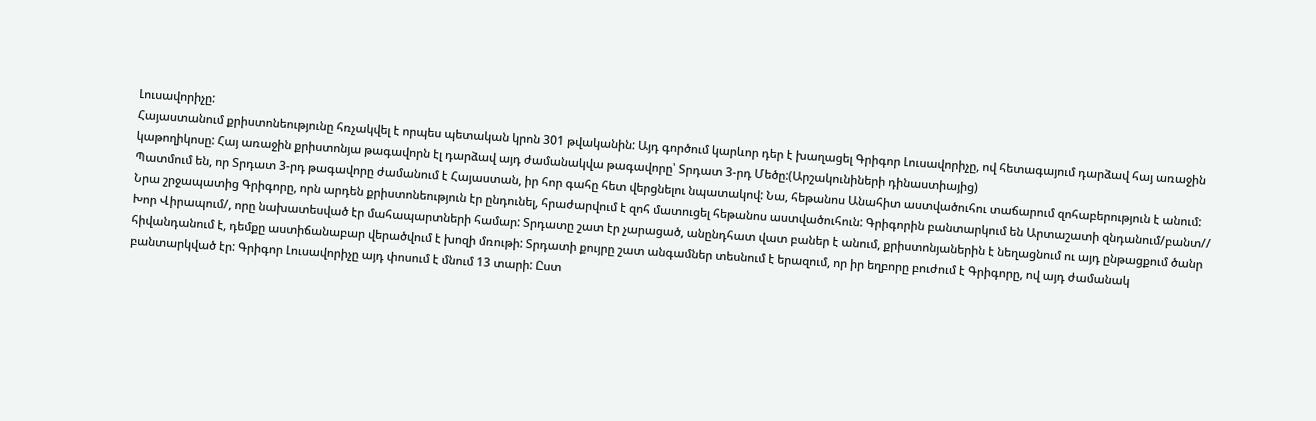Լուսավորիչը:
Հայաստանում քրիստոնեությունը հռչակվել է որպես պետական կրոն 301 թվականին: Այդ գործում կարևոր դեր է խաղացել Գրիգոր Լուսավորիչը, ով հետագայում դարձավ հայ առաջին կաթողիկոսը: Հայ առաջին քրիստոնյա թագավորն էլ դարձավ այդ ժամանակվա թագավորը՝ Տրդատ 3-րդ Մեծը:(Արշակունիների դինաստիայից)
Պատմում են, որ Տրդատ 3-րդ թագավորը ժամանում է Հայաստան, իր հոր գահը հետ վերցնելու նպատակով: Նա, հեթանոս Անահիտ աստվածուհու տաճարում զոհաբերություն է անում: Նրա շրջապատից Գրիգորը, որն արդեն քրիստոնեություն էր ընդունել, հրաժարվում է զոհ մատուցել հեթանոս աստվածուհուն: Գրիգորին բանտարկում են Արտաշատի զնդանում/բանտ// Խոր Վիրապում/, որը նախատեսված էր մահապարտների համար: Տրդատը շատ էր չարացած, անընդհատ վատ բաներ է անում, քրիստոնյաներին է նեղացնում ու այդ ընթացքում ծանր հիվանդանում է, դեմքը աստիճանաբար վերածվում է խոզի մռութի: Տրդատի քույրը շատ անգամներ տեսնում է երազում, որ իր եղբորը բուժում է Գրիգորը, ով այդ ժամանակ բանտարկված էր: Գրիգոր Լուսավորիչը այդ փոսում է մնում 13 տարի: Ըստ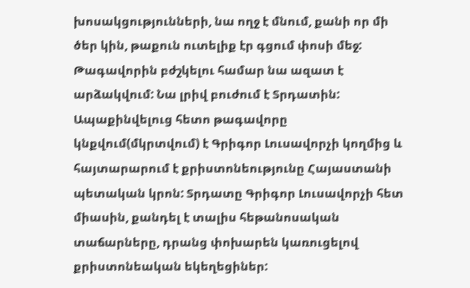խոսակցությունների, նա ողջ է մնում, քանի որ մի ծեր կին, թաքուն ուտելիք էր գցում փոսի մեջ:
Թագավորին բժշկելու համար նա ազատ է արձակվում: Նա լրիվ բուժում է Տրդատին: Ապաքինվելուց հետո թագավորը կնքվում(մկրտվում) է Գրիգոր Լուսավորչի կողմից և հայտարարում է քրիստոնեությունը Հայաստանի պետական կրոն: Տրդատը Գրիգոր Լուսավորչի հետ միասին, քանդել է տալիս հեթանոսական տաճարները, դրանց փոխարեն կառուցելով քրիստոնեական եկեղեցիներ: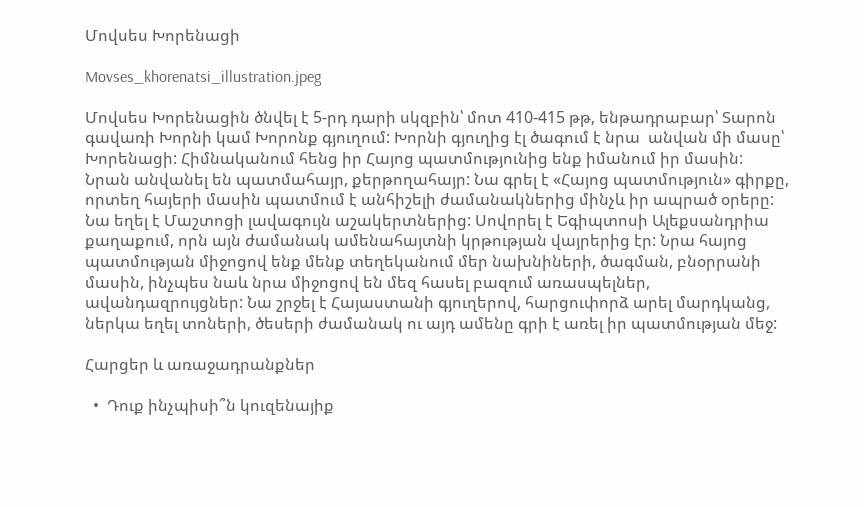Մովսես Խորենացի

Movses_khorenatsi_illustration.jpeg

Մովսես Խորենացին ծնվել է 5-րդ դարի սկզբին՝ մոտ 410-415 թթ, ենթադրաբար՝ Տարոն գավառի Խորնի կամ Խորոնք գյուղում: Խորնի գյուղից էլ ծագում է նրա  անվան մի մասը՝ Խորենացի: Հիմնականում հենց իր Հայոց պատմությունից ենք իմանում իր մասին: Նրան անվանել են պատմահայր, քերթողահայր: Նա գրել է «Հայոց պատմություն» գիրքը, որտեղ հայերի մասին պատմում է անհիշելի ժամանակներից մինչև իր ապրած օրերը: Նա եղել է Մաշտոցի լավագույն աշակերտներից: Սովորել է Եգիպտոսի Ալեքսանդրիա քաղաքում, որն այն ժամանակ ամենահայտնի կրթության վայրերից էր: Նրա հայոց պատմության միջոցով ենք մենք տեղեկանում մեր նախնիների, ծագման, բնօրրանի մասին, ինչպես նաև նրա միջոցով են մեզ հասել բազում առասպելներ, ավանդազրույցներ: Նա շրջել է Հայաստանի գյուղերով, հարցուփորձ արել մարդկանց, ներկա եղել տոների, ծեսերի ժամանակ ու այդ ամենը գրի է առել իր պատմության մեջ:

Հարցեր և առաջադրանքներ

  •  Դուք ինչպիսի՞ն կուզենայիք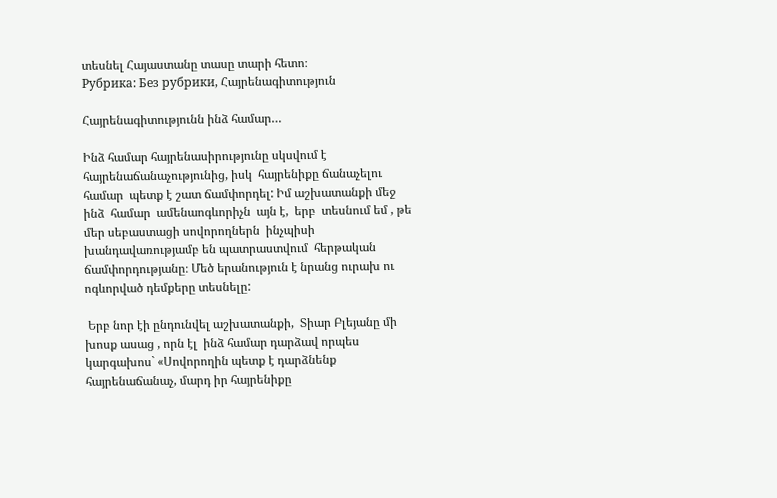տեսնել Հայաստանը տասը տարի հետո։
Рубрика: Без рубрики, Հայրենագիտություն

Հայրենագիտությունն ինձ համար…

Ինձ համար հայրենասիրությունը սկսվում է հայրենաճանաչությունից, իսկ  հայրենիքը ճանաչելու համար  պետք է շատ ճամփորդել: Իմ աշխատանքի մեջ   ինձ  համար  ամենաոգևորիչն  այն է,  երբ  տեսնում եմ , թե մեր սեբաստացի սովորողներն  ինչպիսի խանդավառությամբ են պատրաստվում  հերթական  ճամփորդությանը։ Մեծ երանություն է նրանց ուրախ ու ոգևորված դեմքերը տեսնելը:

 Երբ նոր էի ընդունվել աշխատանքի,  Տիար Բլեյանը մի խոսք ասաց , որն էլ  ինձ համար դարձավ որպես կարգախոս` «Սովորողին պետք է դարձնենք հայրենաճանաչ, մարդ իր հայրենիքը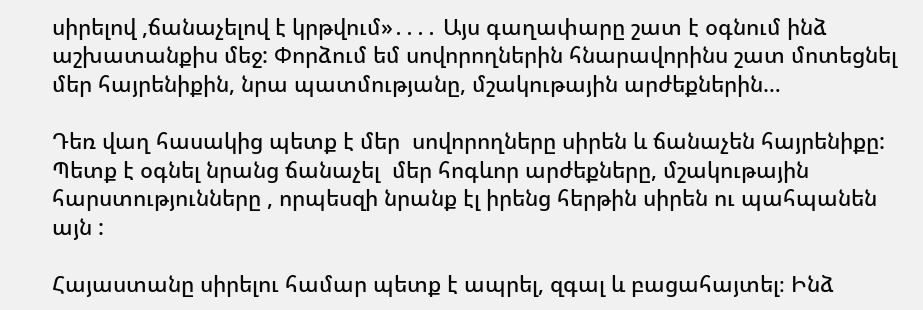սիրելով ,ճանաչելով է կրթվում»․․․․ Այս գաղափարը շատ է օգնում ինձ աշխատանքիս մեջ: Փորձում եմ սովորողներին հնարավորինս շատ մոտեցնել մեր հայրենիքին, նրա պատմությանը, մշակութային արժեքներին…

Դեռ վաղ հասակից պետք է մեր  սովորողները սիրեն և ճանաչեն հայրենիքը: Պետք է օգնել նրանց ճանաչել  մեր հոգևոր արժեքները, մշակութային հարստությունները , որպեսզի նրանք էլ իրենց հերթին սիրեն ու պահպանեն այն :

Հայաստանը սիրելու համար պետք է ապրել, զգալ և բացահայտել։ Ինձ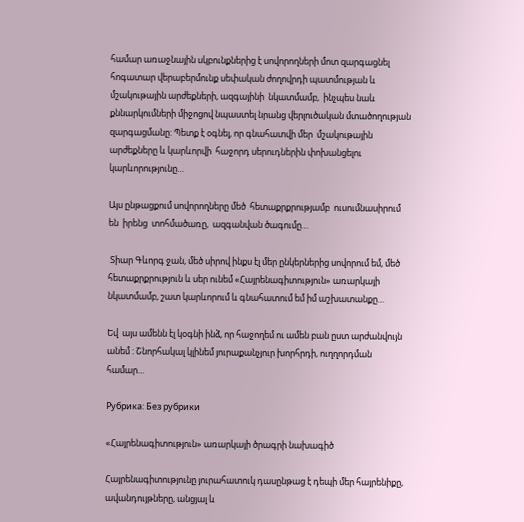համար առաջնային սկբունքներից է սովորողների մոտ զարգացնել հոգատար վերաբերմունք սեփական ժողովրդի պատմության և մշակութային արժեքների, ազգայինի  նկատմամբ,  ինչպես նաև  քննարկումների միջոցով նպաստել նրանց վերլուծական մտածողության զարգացմանը: Պետք է օգնել, որ գնահատվի մեր  մշակութային արժեքները և կարևորվի  հաջորդ սերուդներին փոխանցելու կարևորությունը…

Այս ընթացքում սովորողները մեծ  հետաքրքրությամբ  ուսումնասիրում  են  իրենց  տոհմածառը,  ազգանվան ծագումը…

 Տիար Գևորգ ջան, մեծ սիրով ինքս էլ մեր ընկերներից սովորում եմ, մեծ հետաքրքրություն և սեր ունեմ «Հայրենագիտություն» առարկայի նկատմամբ, շատ կարևորում և գնահատում եմ իմ աշխատանքը…

Եվ  այս ամենն էլ կօգնի ինձ, որ հաջողեմ ու ամեն բան ըստ արժանվույն անեմ : Շնորհակալ կլինեմ յուրաքանչյուր խորհրդի, ուղղորդման համար…

Рубрика: Без рубрики

«Հայրենագիտություն» առարկայի ծրագրի նախագիծ

Հայրենագիտությունը յուրահատուկ դասընթաց է դեպի մեր հայրենիքը, ավանդույթները, անցյալ և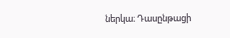ներկա։ Դասընթացի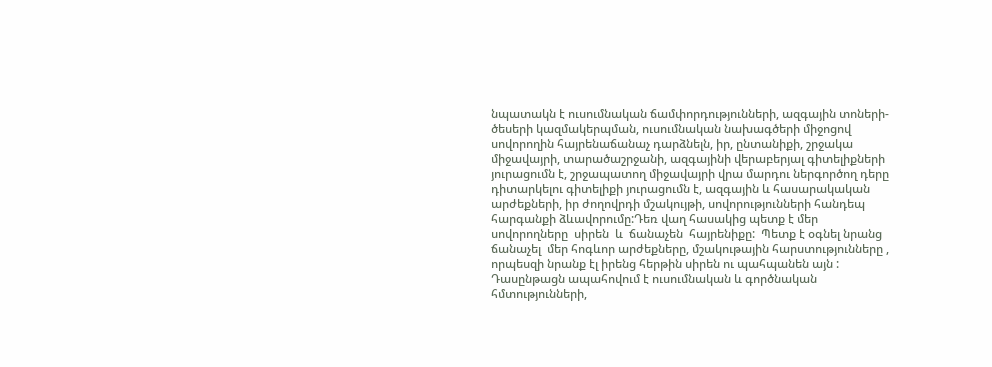նպատակն է ուսումնական ճամփորդությունների, ազգային տոների-ծեսերի կազմակերպման, ուսումնական նախագծերի միջոցով սովորողին հայրենաճանաչ դարձնելն, իր, ընտանիքի, շրջակա միջավայրի, տարածաշրջանի, ազգայինի վերաբերյալ գիտելիքների յուրացումն է, շրջապատող միջավայրի վրա մարդու ներգործող դերը դիտարկելու գիտելիքի յուրացումն է, ազգային և հասարակական արժեքների, իր ժողովրդի մշակույթի, սովորությունների հանդեպ հարգանքի ձևավորումը:Դեռ վաղ հասակից պետք է մեր   սովորողները  սիրեն  և  ճանաչեն  հայրենիքը:  Պետք է օգնել նրանց ճանաչել  մեր հոգևոր արժեքները, մշակութային հարստությունները , որպեսզի նրանք էլ իրենց հերթին սիրեն ու պահպանեն այն :  Դասընթացն ապահովում է ուսումնական և գործնական հմտությունների,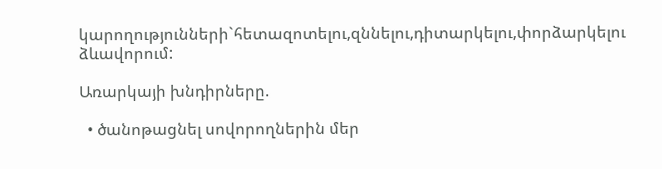կարողությունների`հետազոտելու,զննելու,դիտարկելու,փորձարկելու ձևավորում:

Առարկայի խնդիրները.

  • ծանոթացնել սովորողներին մեր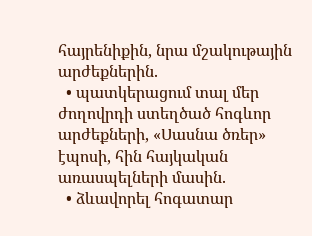հայրենիքին, նրա մշակութային արժեքներին.
  • պատկերացում տալ մեր ժողովրդի ստեղծած հոգևոր արժեքների, «Սասնա ծռեր» էպոսի, հին հայկական առասպելների մասին.
  • ձևավորել հոգատար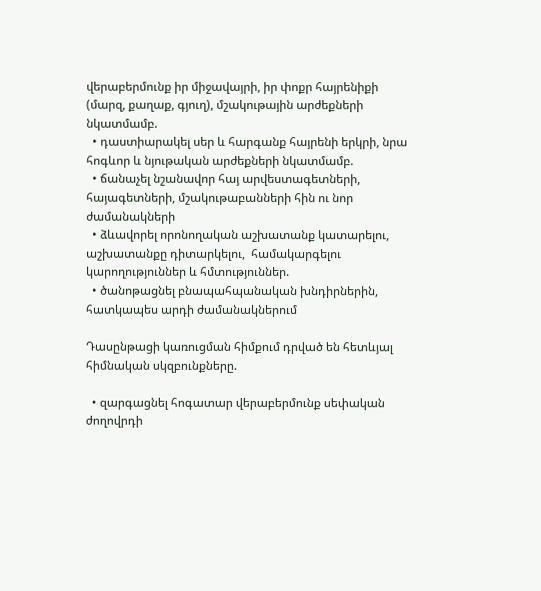վերաբերմունք իր միջավայրի, իր փոքր հայրենիքի (մարզ, քաղաք, գյուղ), մշակութային արժեքների նկատմամբ.
  • դաստիարակել սեր և հարգանք հայրենի երկրի, նրա հոգևոր և նյութական արժեքների նկատմամբ.
  • ճանաչել նշանավոր հայ արվեստագետների, հայագետների, մշակութաբանների հին ու նոր ժամանակների
  • ձևավորել որոնողական աշխատանք կատարելու, աշխատանքը դիտարկելու,  համակարգելու  կարողություններ և հմտություններ.
  • ծանոթացնել բնապահպանական խնդիրներին,  հատկապես արդի ժամանակներում

Դասընթացի կառուցման հիմքում դրված են հետևյալ հիմնական սկզբունքները.

  • զարգացնել հոգատար վերաբերմունք սեփական ժողովրդի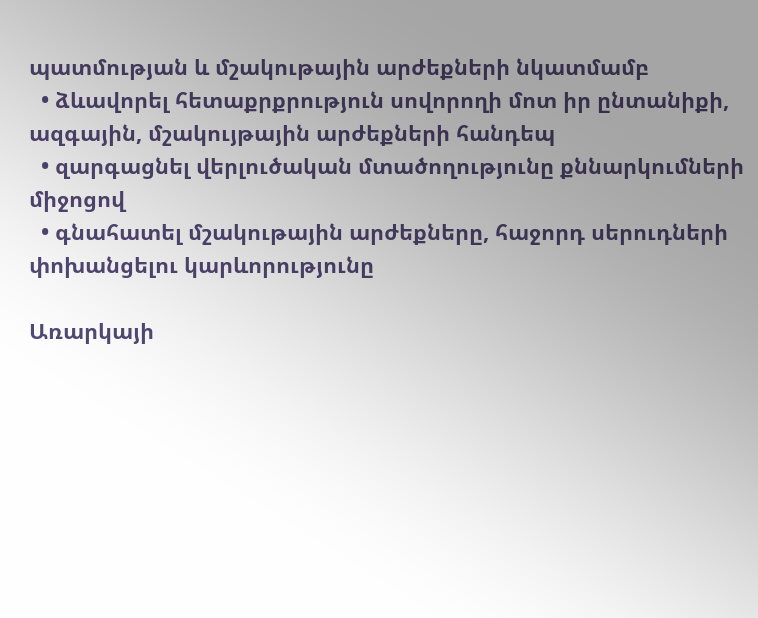պատմության և մշակութային արժեքների նկատմամբ
  • ձևավորել հետաքրքրություն սովորողի մոտ իր ընտանիքի, ազգային, մշակույթային արժեքների հանդեպ
  • զարգացնել վերլուծական մտածողությունը քննարկումների միջոցով
  • գնահատել մշակութային արժեքները, հաջորդ սերուդների փոխանցելու կարևորությունը

Առարկայի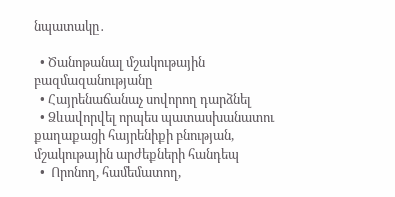նպատակը․

  • Ծանոթանալ մշակութային բազմազանությանը
  • Հայրենաճանաչ սովորող դարձնել
  • Ձևավորվել որպես պատասխանատու քաղաքացի հայրենիքի բնության, մշակութային արժեքների հանդեպ
  •  Որոնող, համեմատող,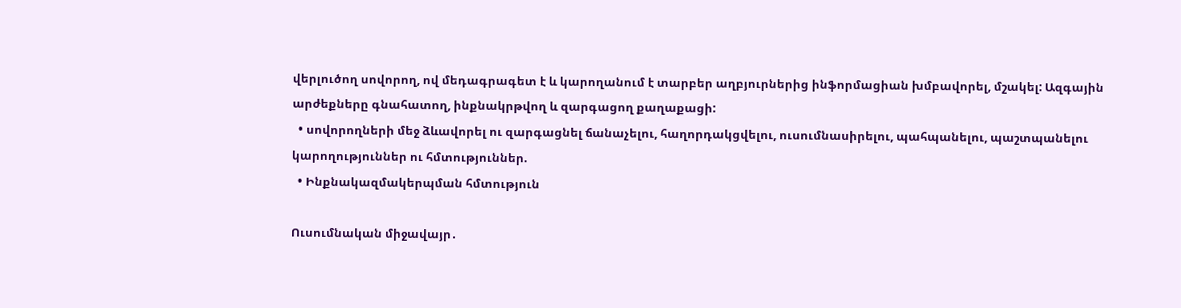վերլուծող սովորող, ով մեդագրագետ է և կարողանում է տարբեր աղբյուրներից ինֆորմացիան խմբավորել, մշակել: Ազգային արժեքները գնահատող, ինքնակրթվող և զարգացող քաղաքացի:
  • սովորողների մեջ ձևավորել ու զարգացնել ճանաչելու, հաղորդակցվելու, ուսումնասիրելու, պահպանելու, պաշտպանելու   կարողություններ ու հմտություններ.
  • Ինքնակազմակերպման հմտություն

Ուսումնական միջավայր․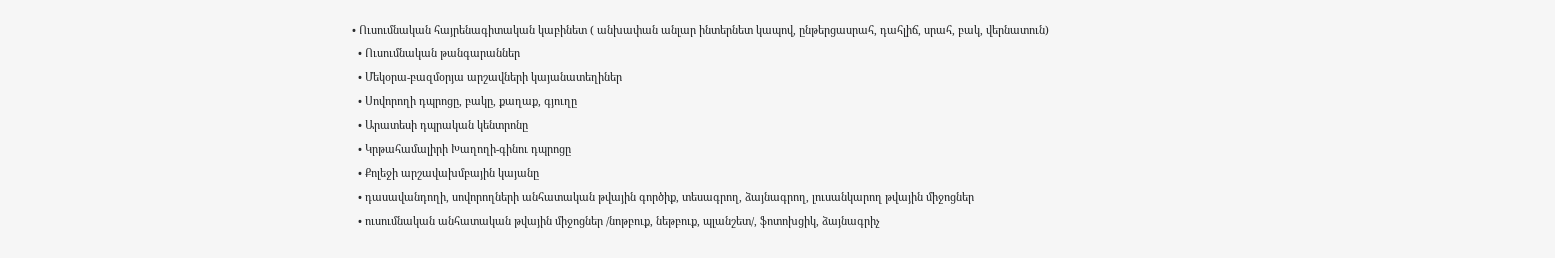• Ուսումնական հայրենագիտական կաբինետ ( անխափան անլար ինտերնետ կապով, ընթերցասրահ, դահլիճ, սրահ, բակ, վերնատուն)
  • Ուսումնական թանգարաններ
  • Մեկօրա-բազմօրյա արշավների կայանատեղիներ
  • Սովորողի դպրոցը, բակը, քաղաք, գյուղը
  • Արատեսի դպրական կենտրոնը
  • Կրթահամալիրի Խաղողի-գինու դպրոցը
  • Քոլեջի արշավախմբային կայանը
  • դասավանդողի, սովորողների անհատական թվային գործիք, տեսագրող, ձայնագրող, լուսանկարող թվային միջոցներ
  • ուսումնական անհատական թվային միջոցներ /նոթբուք, նեթբուք, պլանշետ/, ֆոտոխցիկ, ձայնագրիչ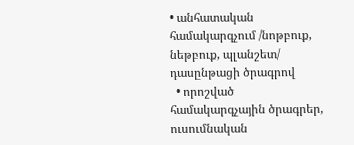• անհատական համակարգչում /նոթբուք, նեթբուք, պլանշետ/ դասընթացի ծրագրով
  • որոշված համակարգչային ծրագրեր, ուսումնական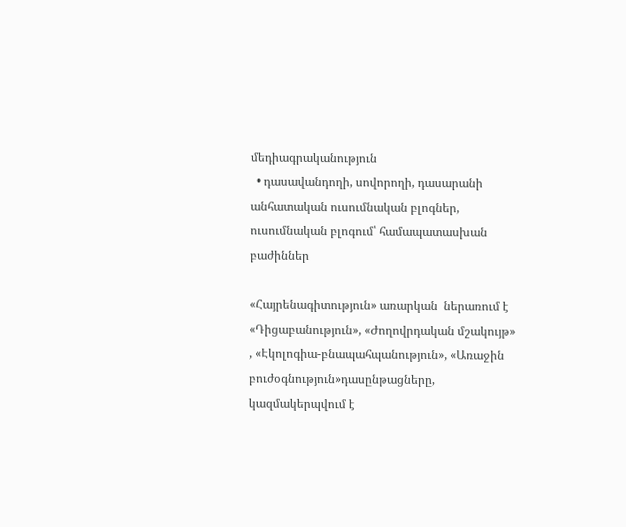մեդիագրականություն
  • դասավանդողի, սովորողի, դասարանի անհատական ուսումնական բլոգներ, ուսումնական բլոգում՝ համապատասխան բաժիններ

«Հայրենագիտություն» առարկան  ներառում է «Դիցաբանություն», «Ժողովրդական մշակույթ» , «Էկոլոգիա-բնապահպանություն», «Առաջին բուժօգնություն»դասընթացները, կազմակերպվում է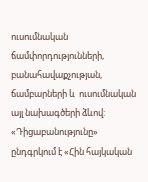ուսումնական ճամփորդությունների, բանահավաքչության, ճամբարների և  ուսումնական այլ նախագծերի ձևով: «Դիցաբանությունը» ընդգրկում է «Հին հայկական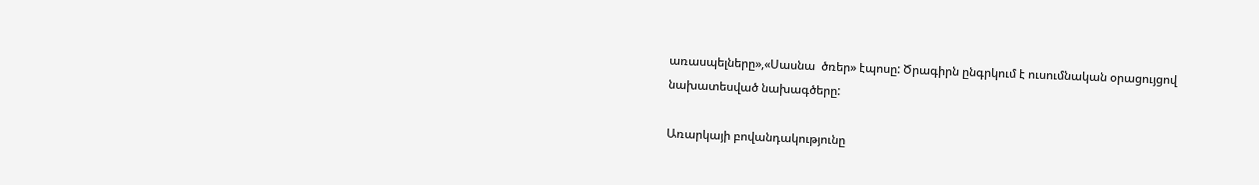առասպելները»,«Սասնա  ծռեր» էպոսը: Ծրագիրն ընգրկում է ուսումնական օրացույցով նախատեսված նախագծերը:

Առարկայի բովանդակությունը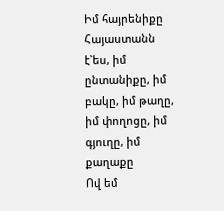Իմ հայրենիքը Հայաստանն է`ես, իմ ընտանիքը, իմ բակը, իմ թաղը, իմ փողոցը, իմ գյուղը, իմ քաղաքը
Ով եմ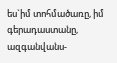ես`իմ տոհմածառը, իմ գերադաստանը, ազգանվանս-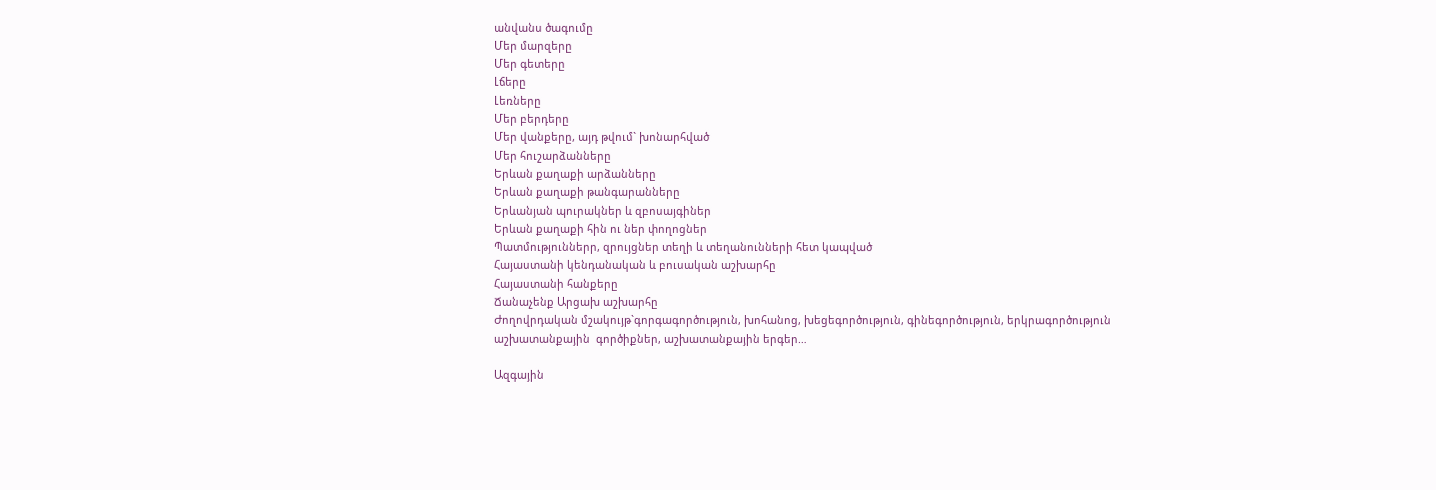անվանս ծագումը
Մեր մարզերը
Մեր գետերը
Լճերը
Լեռները
Մեր բերդերը
Մեր վանքերը, այդ թվում` խոնարհված
Մեր հուշարձանները
Երևան քաղաքի արձանները
Երևան քաղաքի թանգարանները
Երևանյան պուրակներ և զբոսայգիներ
Երևան քաղաքի հին ու ներ փողոցներ
Պատմություններր, զրույցներ տեղի և տեղանունների հետ կապված
Հայաստանի կենդանական և բուսական աշխարհը
Հայաստանի հանքերը
Ճանաչենք Արցախ աշխարհը
Ժողովրդական մշակույթ`գորգագործություն, խոհանոց, խեցեգործություն, գինեգործություն, երկրագործություն
աշխատանքային  գործիքներ, աշխատանքային երգեր…

Ազգային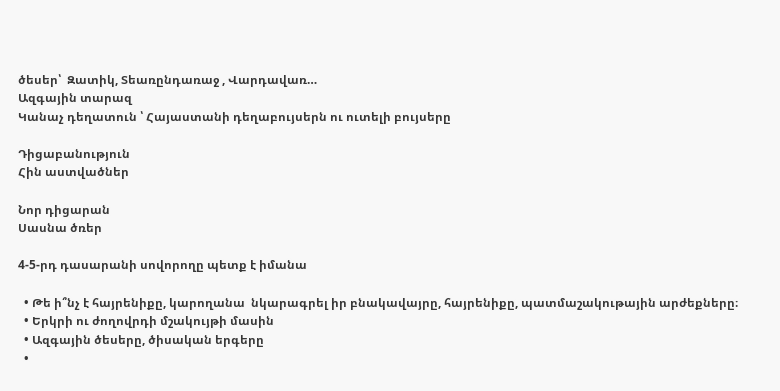ծեսեր՝  Զատիկ, Տեառընդառաջ , Վարդավառ…
Ազգային տարազ
Կանաչ դեղատուն ՝ Հայաստանի դեղաբույսերն ու ուտելի բույսերը

Դիցաբանություն
Հին աստվածներ

Նոր դիցարան
Սասնա ծռեր

4-5-րդ դասարանի սովորողը պետք է իմանա

  • Թե ի՞նչ է հայրենիքը, կարողանա  նկարագրել իր բնակավայրը, հայրենիքը, պատմաշակութային արժեքները։
  • Երկրի ու ժողովրդի մշակույթի մասին
  • Ազգային ծեսերը, ծիսական երգերը
  •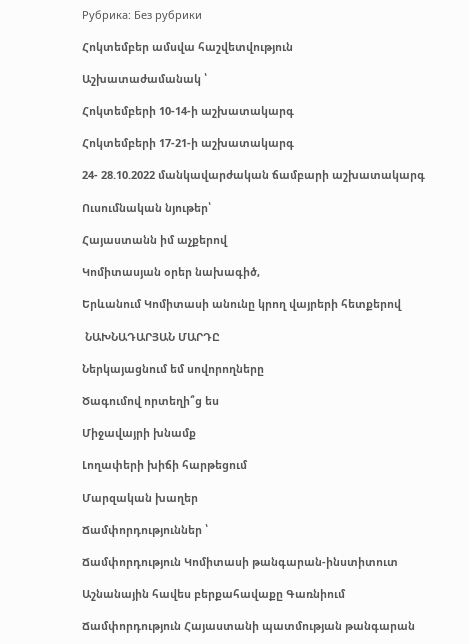Рубрика: Без рубрики

Հոկտեմբեր ամսվա հաշվետվություն

Աշխատաժամանակ ՝

Հոկտեմբերի 10-14-ի աշխատակարգ

Հոկտեմբերի 17-21-ի աշխատակարգ

24- 28.10.2022 մանկավարժական ճամբարի աշխատակարգ

Ուսումնական նյութեր՝

Հայաստանն իմ աչքերով

Կոմիտասյան օրեր նախագիծ,

Երևանում Կոմիտասի անունը կրող վայրերի հետքերով

 ՆԱԽՆԱԴԱՐՅԱՆ ՄԱՐԴԸ

Ներկայացնում եմ սովորողները

Ծագումով որտեղի՞ց ես

Միջավայրի խնամք

Լողափերի խիճի հարթեցում

Մարզական խաղեր

Ճամփորդություններ ՝

Ճամփորդություն Կոմիտասի թանգարան-ինստիտուտ

Աշնանային հավես բերքահավաքը Գառնիում

Ճամփորդություն Հայաստանի պատմության թանգարան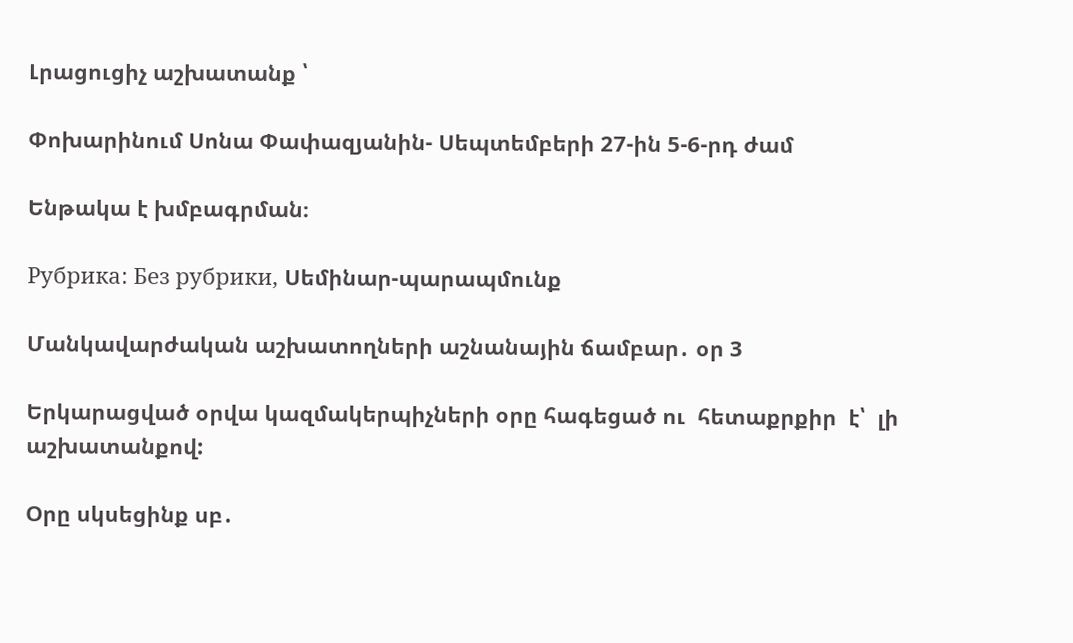Լրացուցիչ աշխատանք ՝

Փոխարինում Սոնա Փափազյանին- Սեպտեմբերի 27-ին 5-6-րդ ժամ

Ենթակա է խմբագրման։

Рубрика: Без рубрики, Սեմինար-պարապմունք

Մանկավարժական աշխատողների աշնանային ճամբար․ օր 3

Երկարացված օրվա կազմակերպիչների օրը հագեցած ու  հետաքրքիր  է՝  լի աշխատանքով:

Օրը սկսեցինք սբ․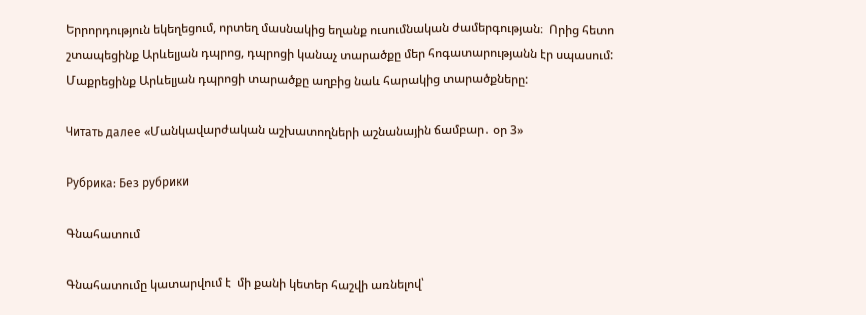Երրորդություն եկեղեցում, որտեղ մասնակից եղանք ուսումնական ժամերգության։  Որից հետո շտապեցինք Արևելյան դպրոց, դպրոցի կանաչ տարածքը մեր հոգատարությանն էր սպասում: Մաքրեցինք Արևելյան դպրոցի տարածքը աղբից նաև հարակից տարածքները:

Читать далее «Մանկավարժական աշխատողների աշնանային ճամբար․ օր 3»

Рубрика: Без рубрики

Գնահատում

Գնահատումը կատարվում է  մի քանի կետեր հաշվի առնելով՝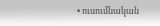• ուսումնական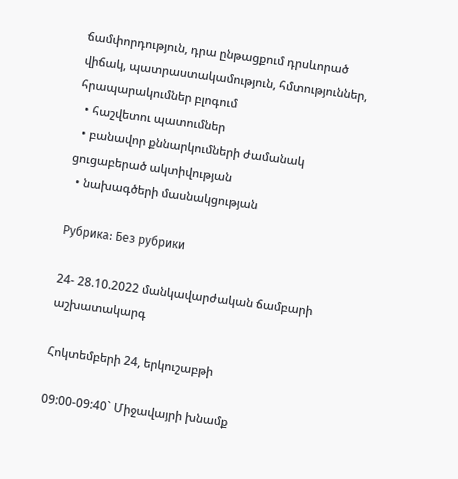ճամփորդություն, դրա ընթացքում դրսևորած վիճակ, պատրաստակամություն, հմտություններ, հրապարակումներ բլոգում
  • հաշվետու պատումներ
  • բանավոր քննարկումների ժամանակ ցուցաբերած ակտիվության
  • նախագծերի մասնակցության

Рубрика: Без рубрики

24- 28.10.2022 մանկավարժական ճամբարի աշխատակարգ

Հոկտեմբերի 24, երկուշաբթի

09:00-09:40` Միջավայրի խնամք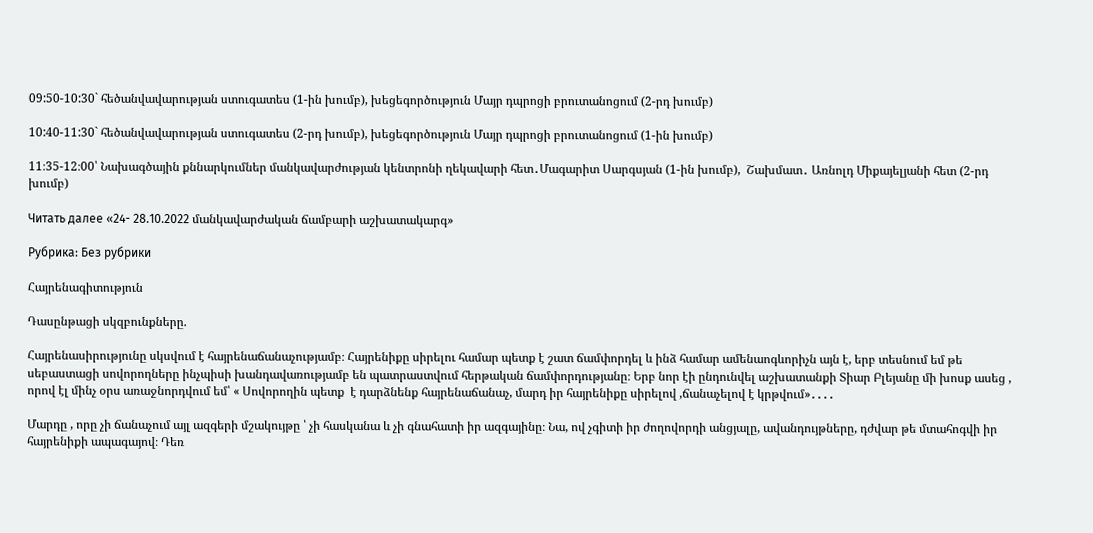09:50-10:30` հեծանվավարության ստուգատես (1-ին խումբ), խեցեգործություն Մայր դպրոցի բրուտանոցում (2-րդ խումբ)

10:40-11:30` հեծանվավարության ստուգատես (2-րդ խումբ), խեցեգործություն Մայր դպրոցի բրուտանոցում (1-ին խումբ)

11։35-12։00՝ Նախագծային քննարկումներ մանկավարժության կենտրոնի ղեկավարի հետ․Մագարիտ Սարգսյան (1-ին խումբ),  Շախմատ․ Առնոլդ Միքայելյանի հետ (2-րդ խումբ)

Читать далее «24- 28.10.2022 մանկավարժական ճամբարի աշխատակարգ»

Рубрика: Без рубрики

Հայրենագիտություն

Դասընթացի սկզբունքները.

Հայրենասիրությունը սկսվում է հայրենաճանաչությամբ։ Հայրենիքը սիրելու համար պետք է շատ ճամփորդել և ինձ համար ամենաոգևորիչն այն է, երբ տեսնում եմ թե սեբաստացի սովորողները ինչպիսի խանդավառությամբ են պատրաստվում հերթական ճամփորդությանը։ Երբ նոր էի ընդունվել աշխատանքի Տիար Բլեյանը մի խոսք ասեց , որով էլ մինչ օրս առաջնորդվում եմ՝ « Սովորողին պետք  է դարձնենք հայրենաճանաչ, մարդ իր հայրենիքը սիրելով ,ճանաչելով է կրթվում»․․․․

Մարդը , որը չի ճանաչում այլ ազգերի մշակույթը ՝ չի հասկանա և չի գնահատի իր ազգայինը։ Նա, ով չգիտի իր ժողովորդի անցյալը, ավանդույթները, դժվար թե մտահոգվի իր հայրենիքի ապագայով։ Դեռ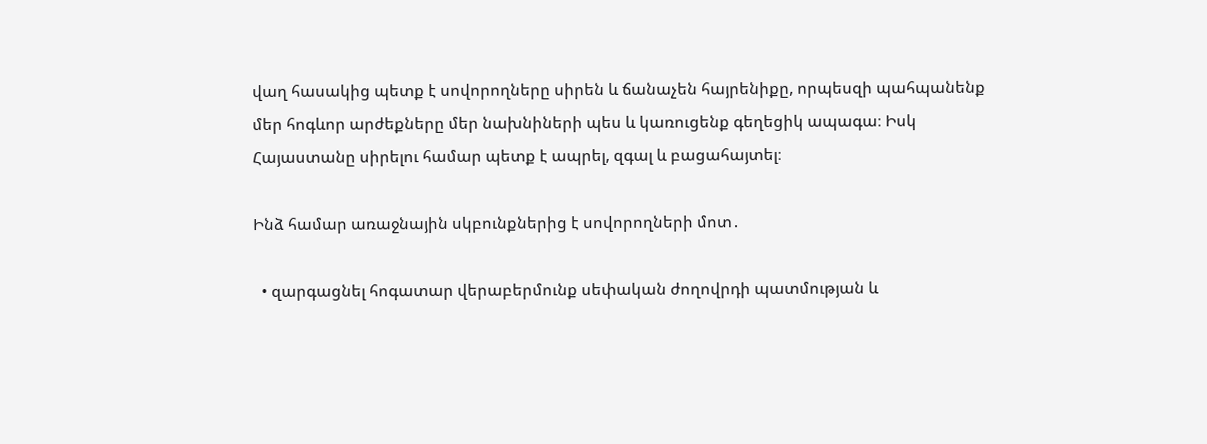վաղ հասակից պետք է սովորողները սիրեն և ճանաչեն հայրենիքը, որպեսզի պահպանենք մեր հոգևոր արժեքները մեր նախնիների պես և կառուցենք գեղեցիկ ապագա։ Իսկ Հայաստանը սիրելու համար պետք է ապրել, զգալ և բացահայտել։

Ինձ համար առաջնային սկբունքներից է սովորողների մոտ․

  • զարգացնել հոգատար վերաբերմունք սեփական ժողովրդի պատմության և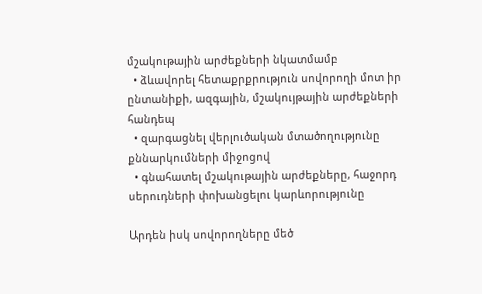մշակութային արժեքների նկատմամբ
  • ձևավորել հետաքրքրություն սովորողի մոտ իր ընտանիքի, ազգային, մշակույթային արժեքների հանդեպ
  • զարգացնել վերլուծական մտածողությունը քննարկումների միջոցով
  • գնահատել մշակութային արժեքները, հաջորդ սերուդների փոխանցելու կարևորությունը

Արդեն իսկ սովորողները մեծ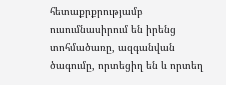հետաքրքրությամբ ուսումնասիրում են իրենց տոհմածառը, ազգանվան ծագումը, որտեցիղ են և որտեղ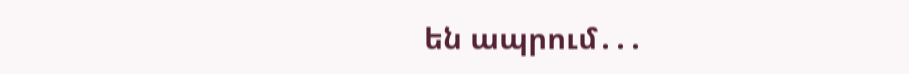են ապրում․․․